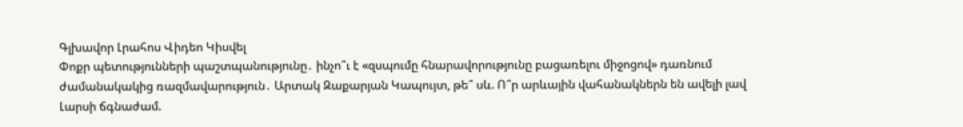Գլխավոր Լրահոս Վիդեո Կիսվել
Փոքր պետությունների պաշտպանությունը․ ինչո՞ւ է «զսպումը հնարավորությունը բացառելու միջոցով» դառնում ժամանակակից ռազմավարություն․ Արտակ Զաքարյան Կապույտ, թե՞ սև. Ո՞ր արևային վահանակներն են ավելի լավ Լարսի ճգնաժամ.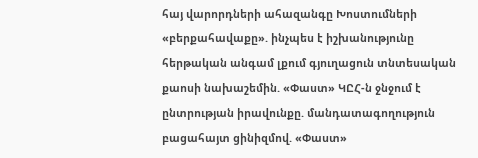հայ վարորդների ահազանգը Խոստումների «բերքահավաքը». ինչպես է իշխանությունը հերթական անգամ լքում գյուղացուն տնտեսական քաոսի նախաշեմին. «Փաստ» ԿԸՀ-ն ջնջում է ընտրության իրավունքը. մանդատագողություն բացահայտ ցինիզմով. «Փաստ»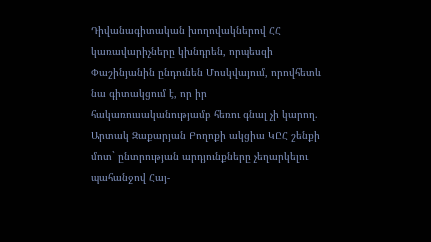Դիվանագիտական խողովակներով ՀՀ կառավարիչները կխնդրեն, որպեսզի Փաշինյանին ընդունեն Մոսկվայում, որովհետև նա գիտակցում է, որ իր հակառուսականությամբ հեռու գնալ չի կարող. Արտակ Զաքարյան Բողոքի ակցիա ԿԸՀ շենքի մոտ` ընտրության արդյունքները չեղարկելու պահանջով Հայ-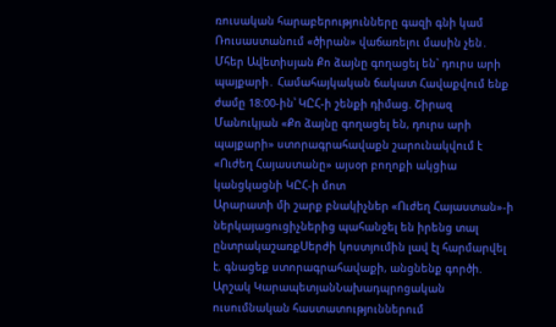ռուսական հարաբերությունները գազի գնի կամ Ռուսաստանում «ծիրան» վաճառելու մասին չեն․ Մհեր Ավետիսյան Քո ձայնը գողացել են` դուրս արի պայքարի․ Համահայկական ճակատ Հավաքվում ենք ժամը 18:00-ին՝ ԿԸՀ-ի շենքի դիմաց. Շիրազ Մանուկյան «Քո ձայնը գողացել են, դուրս արի պայքարի» ստորագրահավաքն շարունակվում է «Ուժեղ Հայաստանը» այսօր բողոքի ակցիա կանցկացնի ԿԸՀ-ի մոտ
Արարատի մի շարք բնակիչներ «Ուժեղ Հայաստան»-ի ներկայացուցիչներից պահանջել են իրենց տալ ընտրակաշառքՍերժի կոստյումին լավ էլ հարմարվել է. գնացեք ստորագրահավաքի, անցնենք գործի. Արշակ ԿարապետյանՆախադպրոցական ուսումնական հաստատություններում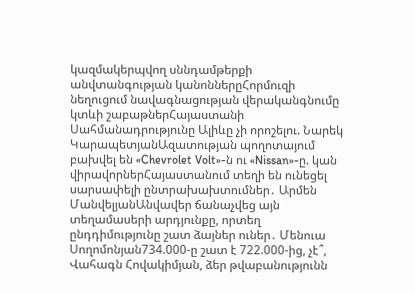կազմակերպվող սննդամթերքի անվտանգության կանոններըՀորմուզի նեղուցում նավագնացության վերականգնումը կտևի շաբաթներՀայաստանի Սահմանադրությունը Ալիևը չի որոշելու. Նարեկ ԿարապետյանԱզատության պողոտայում բախվել են «Chevrolet Volt»-ն ու «Nissan»-ը. կան վիրավորներՀայաստանում տեղի են ունեցել սարսափելի ընտրախախտումներ․ Արմեն ՄանվելյանԱնվավեր ճանաչվեց այն տեղամասերի արդյունքը, որտեղ ընդդիմությունը շատ ձայներ ուներ․ Մենուա Սողոմոնյան734.000-ը շատ է 722.000-ից, չէ՞, Վահագն Հովակիմյան, ձեր թվաբանությունն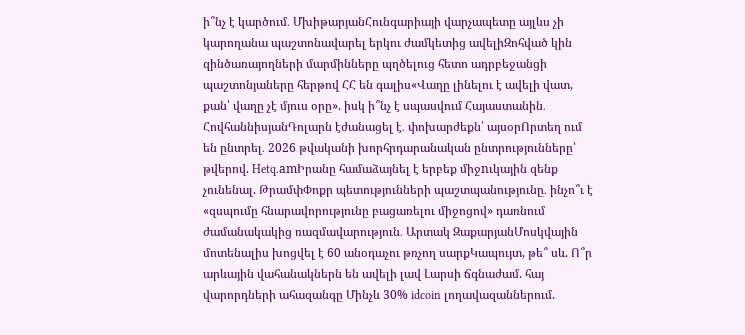ի՞նչ է կարծում․ ՄխիթարյանՀունգարիայի վարչապետը այլևս չի կարողանա պաշտոնավարել երկու ժամկետից ավելիԶոհված կին զինծառայողների մարմինները պղծելուց հետո ադրբեջանցի պաշտոնյաները հերթով ՀՀ են գալիս«Վաղը լինելու է ավելի վատ, քան՝ վաղը չէ մյուս օրը». իսկ ի՞նչ է սպասվում Հայաստանին․ ՀովհաննիսյանԴոլարն էժանացել է․ փոխարժեքն՝ այսօրՈրտեղ ում են ընտրել․ 2026 թվականի խորհրդարանական ընտրությունները՝ թվերով. Hetq.amԻրանը համաձայնել է երբեք միջnւկային զենք չունենալ. ԹրամփՓոքր պետությունների պաշտպանությունը․ ինչո՞ւ է «զսպումը հնարավորությունը բացառելու միջոցով» դառնում ժամանակակից ռազմավարություն․ Արտակ ԶաքարյանՄոսկվային մոտենալիս խոցվել է 60 անօդաչու թռչող սարքԿապույտ, թե՞ սև. Ո՞ր արևային վահանակներն են ավելի լավ Լարսի ճգնաժամ. հայ վարորդների ահազանգը Մինչև 30% idcoin լողավազաններում.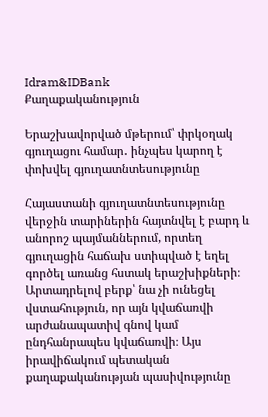Idram&IDBank
Քաղաքականություն

Երաշխավորված մթերում՝ փրկօղակ գյուղացու համար․ ինչպես կարող է փոխվել գյուղատնտեսությունը

Հայաստանի գյուղատնտեսությունը վերջին տարիներին հայտնվել է բարդ և անորոշ պայմաններում, որտեղ գյուղացին հաճախ ստիպված է եղել գործել առանց հստակ երաշխիքների։ Արտադրելով բերք՝ նա չի ունեցել վստահություն, որ այն կվաճառվի արժանապատիվ գնով կամ ընդհանրապես կվաճառվի։ Այս իրավիճակում պետական քաղաքականության պասիվությունը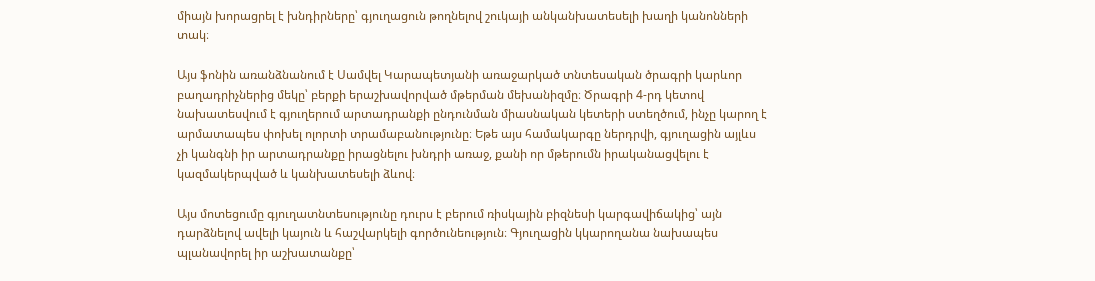միայն խորացրել է խնդիրները՝ գյուղացուն թողնելով շուկայի անկանխատեսելի խաղի կանոնների տակ։

Այս ֆոնին առանձնանում է Սամվել Կարապետյանի առաջարկած տնտեսական ծրագրի կարևոր բաղադրիչներից մեկը՝ բերքի երաշխավորված մթերման մեխանիզմը։ Ծրագրի 4-րդ կետով նախատեսվում է գյուղերում արտադրանքի ընդունման միասնական կետերի ստեղծում, ինչը կարող է արմատապես փոխել ոլորտի տրամաբանությունը։ Եթե այս համակարգը ներդրվի, գյուղացին այլևս չի կանգնի իր արտադրանքը իրացնելու խնդրի առաջ, քանի որ մթերումն իրականացվելու է կազմակերպված և կանխատեսելի ձևով։

Այս մոտեցումը գյուղատնտեսությունը դուրս է բերում ռիսկային բիզնեսի կարգավիճակից՝ այն դարձնելով ավելի կայուն և հաշվարկելի գործունեություն։ Գյուղացին կկարողանա նախապես պլանավորել իր աշխատանքը՝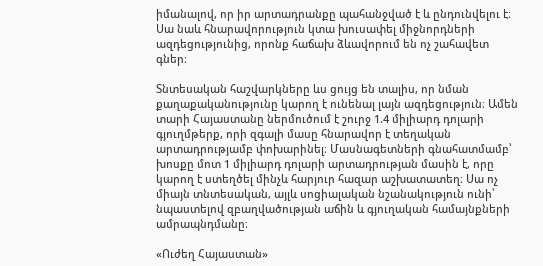իմանալով, որ իր արտադրանքը պահանջված է և ընդունվելու է։ Սա նաև հնարավորություն կտա խուսափել միջնորդների ազդեցությունից, որոնք հաճախ ձևավորում են ոչ շահավետ գներ։

Տնտեսական հաշվարկները ևս ցույց են տալիս, որ նման քաղաքականությունը կարող է ունենալ լայն ազդեցություն։ Ամեն տարի Հայաստանը ներմուծում է շուրջ 1.4 միլիարդ դոլարի գյուղմթերք, որի զգալի մասը հնարավոր է տեղական արտադրությամբ փոխարինել։ Մասնագետների գնահատմամբ՝ խոսքը մոտ 1 միլիարդ դոլարի արտադրության մասին է, որը կարող է ստեղծել մինչև հարյուր հազար աշխատատեղ։ Սա ոչ միայն տնտեսական, այլև սոցիալական նշանակություն ունի՝ նպաստելով զբաղվածության աճին և գյուղական համայնքների ամրապնդմանը։

«Ուժեղ Հայաստան»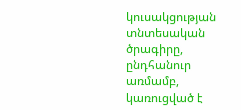կուսակցության տնտեսական ծրագիրը, ընդհանուր առմամբ, կառուցված է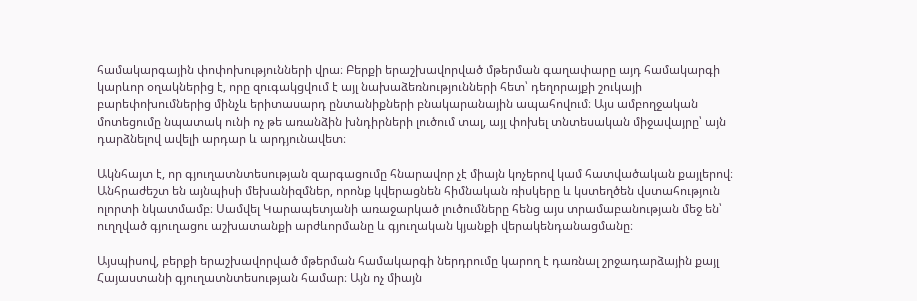համակարգային փոփոխությունների վրա։ Բերքի երաշխավորված մթերման գաղափարը այդ համակարգի կարևոր օղակներից է, որը զուգակցվում է այլ նախաձեռնությունների հետ՝ դեղորայքի շուկայի բարեփոխումներից մինչև երիտասարդ ընտանիքների բնակարանային ապահովում։ Այս ամբողջական մոտեցումը նպատակ ունի ոչ թե առանձին խնդիրների լուծում տալ, այլ փոխել տնտեսական միջավայրը՝ այն դարձնելով ավելի արդար և արդյունավետ։

Ակնհայտ է, որ գյուղատնտեսության զարգացումը հնարավոր չէ միայն կոչերով կամ հատվածական քայլերով։ Անհրաժեշտ են այնպիսի մեխանիզմներ, որոնք կվերացնեն հիմնական ռիսկերը և կստեղծեն վստահություն ոլորտի նկատմամբ։ Սամվել Կարապետյանի առաջարկած լուծումները հենց այս տրամաբանության մեջ են՝ ուղղված գյուղացու աշխատանքի արժևորմանը և գյուղական կյանքի վերակենդանացմանը։

Այսպիսով, բերքի երաշխավորված մթերման համակարգի ներդրումը կարող է դառնալ շրջադարձային քայլ Հայաստանի գյուղատնտեսության համար։ Այն ոչ միայն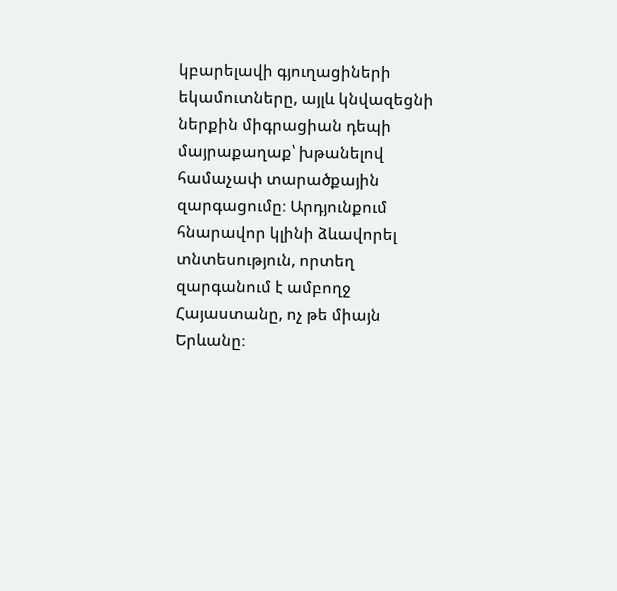կբարելավի գյուղացիների եկամուտները, այլև կնվազեցնի ներքին միգրացիան դեպի մայրաքաղաք՝ խթանելով համաչափ տարածքային զարգացումը։ Արդյունքում հնարավոր կլինի ձևավորել տնտեսություն, որտեղ զարգանում է ամբողջ Հայաստանը, ոչ թե միայն Երևանը։